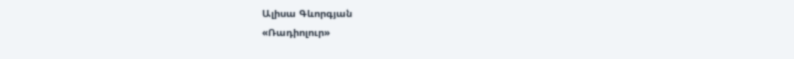Ալիսա Գևորգյան
«Ռադիոլուր»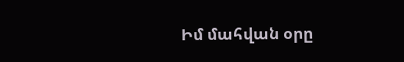Իմ մահվան օրը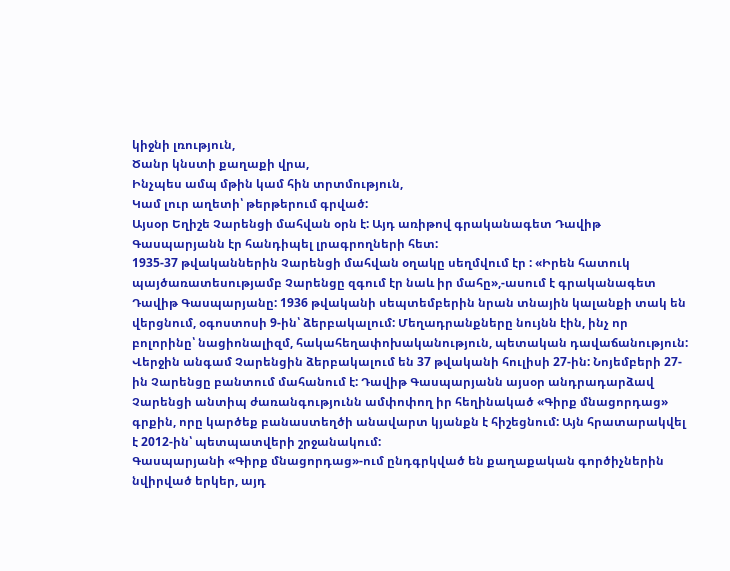կիջնի լռություն,
Ծանր կնստի քաղաքի վրա,
Ինչպես ամպ մթին կամ հին տրտմություն,
Կամ լուր աղետի՝ թերթերում գրված:
Այսօր Եղիշե Չարենցի մահվան օրն է: Այդ առիթով գրականագետ Դավիթ Գասպարյանն էր հանդիպել լրագրողների հետ:
1935-37 թվականներին Չարենցի մահվան օղակը սեղմվում էր : «Իրեն հատուկ պայծառատեսությամբ Չարենցը զգում էր նաև իր մահը»,-ասում է գրականագետ Դավիթ Գասպարյանը: 1936 թվականի սեպտեմբերին նրան տնային կալանքի տակ են վերցնում, օգոստոսի 9-ին՝ ձերբակալում: Մեղադրանքները նույնն էին, ինչ որ բոլորինը՝ նացիոնալիզմ, հակահեղափոխականություն, պետական դավաճանություն:
Վերջին անգամ Չարենցին ձերբակալում են 37 թվականի հուլիսի 27-ին: Նոյեմբերի 27-ին Չարենցը բանտում մահանում է: Դավիթ Գասպարյանն այսօր անդրադարձավ Չարենցի անտիպ ժառանգությունն ամփոփող իր հեղինակած «Գիրք մնացորդաց» գրքին, որը կարծեք բանաստեղծի անավարտ կյանքն է հիշեցնում: Այն հրատարակվել է 2012-ին՝ պետպատվերի շրջանակում:
Գասպարյանի «Գիրք մնացորդաց»-ում ընդգրկված են քաղաքական գործիչներին նվիրված երկեր, այդ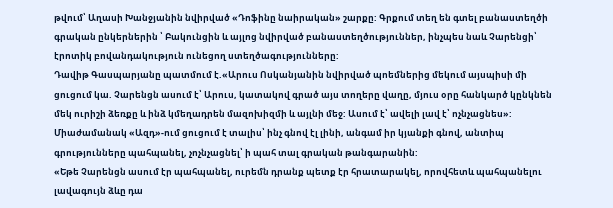թվում՝ Աղասի Խանջյանին նվիրված «Դոֆինը նաիրական» շարքը: Գրքում տեղ են գտել բանաստեղծի գրական ընկերներին ՝ Բակունցին և այլոց նվիրված բանաստեղծություններ, ինչպես նաև Չարենցի՝ էրոտիկ բովանդակություն ունեցող ստեղծագությունները:
Դավիթ Գասպարյանը պատմում է.«Արուս Ոսկանյանին նվիրված պոեմներից մեկում այսպիսի մի ցուցում կա. Չարենցն ասում է՝ Արուս, կատակով գրած այս տողերը վաղը, մյուս օրը հանկարծ կընկնեն մեկ ուրիշի ձեռքը և ինձ կմեղադրեն մազոխիզմի և այլնի մեջ: Ասում է՝ ավելի լավ է՝ ոչնչացնես»: Միաժամանակ «Ազդ»-ում ցուցում է տալիս՝ ինչ գնով էլ լինի, անգամ իր կյանքի գնով, անտիպ գրությունները պահպանել, չոչնչացնել՝ ի պահ տալ գրական թանգարանին:
«Եթե Չարենցն ասում էր պահպանել, ուրեմն դրանք պետք էր հրատարակել, որովհետև պահպանելու լավագույն ձևը դա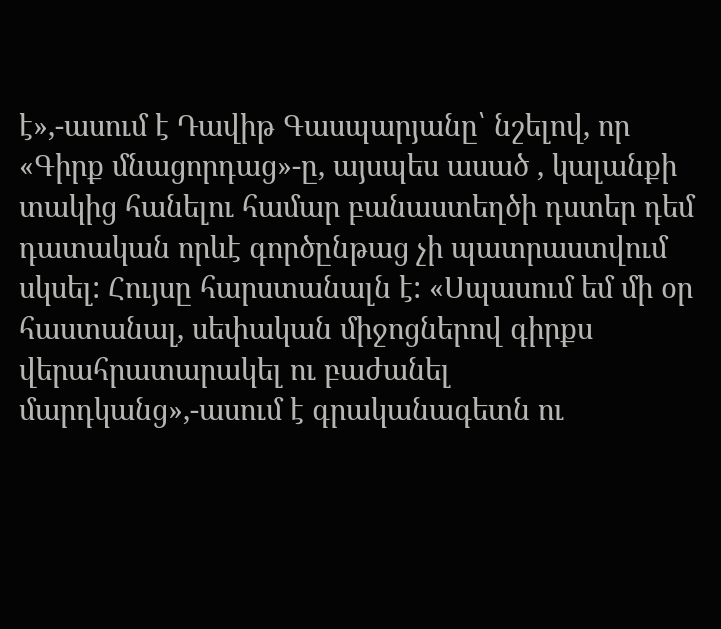է»,-ասում է Դավիթ Գասպարյանը՝ նշելով, որ «Գիրք մնացորդաց»-ը, այսպես ասած , կալանքի տակից հանելու համար բանաստեղծի դստեր դեմ դատական որևէ գործընթաց չի պատրաստվում սկսել: Հույսը հարստանալն է: «Սպասում եմ մի օր հաստանալ, սեփական միջոցներով գիրքս վերահրատարակել ու բաժանել մարդկանց»,-ասում է գրականագետն ու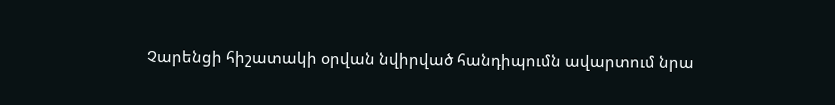Չարենցի հիշատակի օրվան նվիրված հանդիպումն ավարտում նրա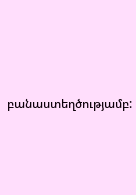բանաստեղծությամբ: